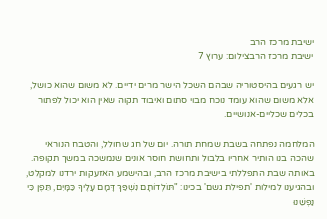ישיבת מרכז הרב
ישיבת מרכז הרבצילום: ערוץ 7

יש רגעים בהיסטוריה שבהם השכל הישר מרים ידיים. לא משום שהוא כושל, אלא משום שהוא עומד נוכח מבוי סתום ואיבוד תקוה שאין הוא יכול לפתור בכלים שכליים-אנושיים.

המלחמה נפתחה בשבת שמחת תורה. יום של חג שחולל, והטבח הנוראי שהכה בנו הותיר אחריו בלבול ותחושת חוסר אונים שנמשכה במשך תקופה. באותה שבת התפללתי בישיבת מרכז הרב, ובהישמע האזעקות ירדנו למקלט, ובהגיענו למילות 'תפילת גשם' בכינו: "תּוֹלְדוֹתָם נִשְׁפַּךְ דָּמָם עָלֶיךָ כַּמָּיִם, תֵּפֶן כִּי נַפְשֵׁנוּ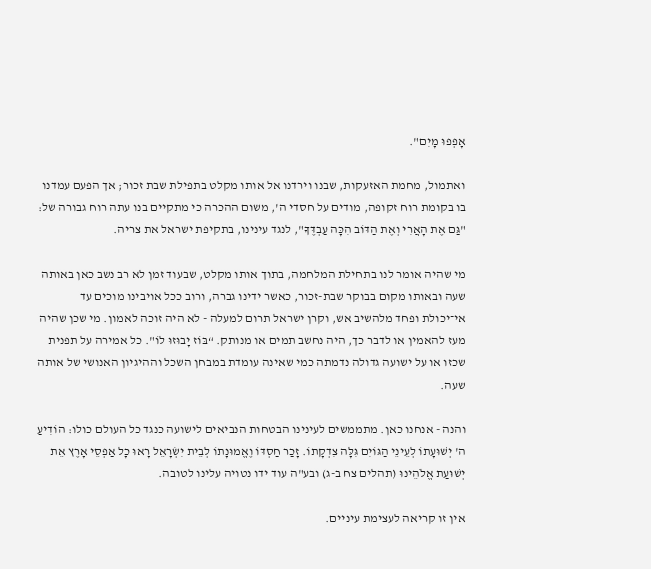אָפְפוּ מָיִם".

ואתמול, מחמת האזעקות, שבנו וירדנו אל אותו מקלט בתפילת שבת זכור; אך הפעם עמדנו בו בקומת רוח זקופה, מודים על חסדי ה', משום ההכרה כי מתקיים בנו עתה רוח גבורה של: "גַּם אֶת הָאֲרִי וְאֶת הַדּוֹב הִכָּה עַבְדֶּךָ", לנגד עינינו, בתקיפת ישראל את צריה.

מי שהיה אומר לנו בתחילת המלחמה, בתוך אותו מקלט, שבעוד זמן לא רב נשב כאן באותה שעה ובאותו מקום בבוקר שבת-זכור, כאשר ידינו גברה, ורוב ככל אויבינו מוכים עד אי־יכולת ופחד מלהשיב אש, וקרן ישראל תרום למעלה - לא היה זוכה לאמון. מי שכן שהיה מעז להאמין או לדבר כך, היה נחשב תמים או מנותק. “בּוֹז יָבוּזוּ לוֹ". כל אמירה על תפנית שכזו או על ישועה גדולה נדמתה כמי שאינה עומדת במבחן השכל וההיגיון האנושי של אותה שעה.

והנה - אנחנו כאן. מתממשים לעינינו הבטחות הנביאים לישועה כנגד כל העולם כולו: הוֹדִיעַ ה' יְשׁוּעָתוֹ לְעֵינֵי הַגּוֹיִם גִּלָּה צִדְקָתוֹ. זָכַר חַסְדּוֹ וֶאֱמוּנָתוֹ לְבֵית יִשְׂרָאֵל רָאוּ כָל אַפְסֵי אָרֶץ אֵת יְשׁוּעַת אֱלֹהֵינוּ (תהלים צח ב-ג) ובע"ה עוד ידו נטויה עלינו לטובה.

אין זו קריאה לעצימת עיניים.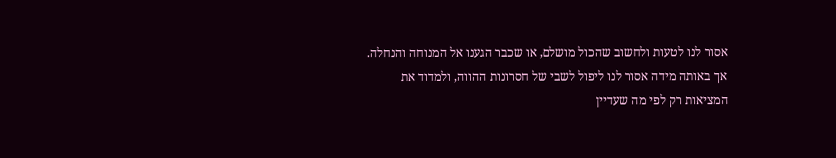אסור לנו לטעות ולחשוב שהכול מושלם, או שכבר הגענו אל המנוחה והנחלה. אך באותה מידה אסור לנו ליפול לשבי של חסרונות ההווה, ולמדוד את המציאות רק לפי מה שעדיין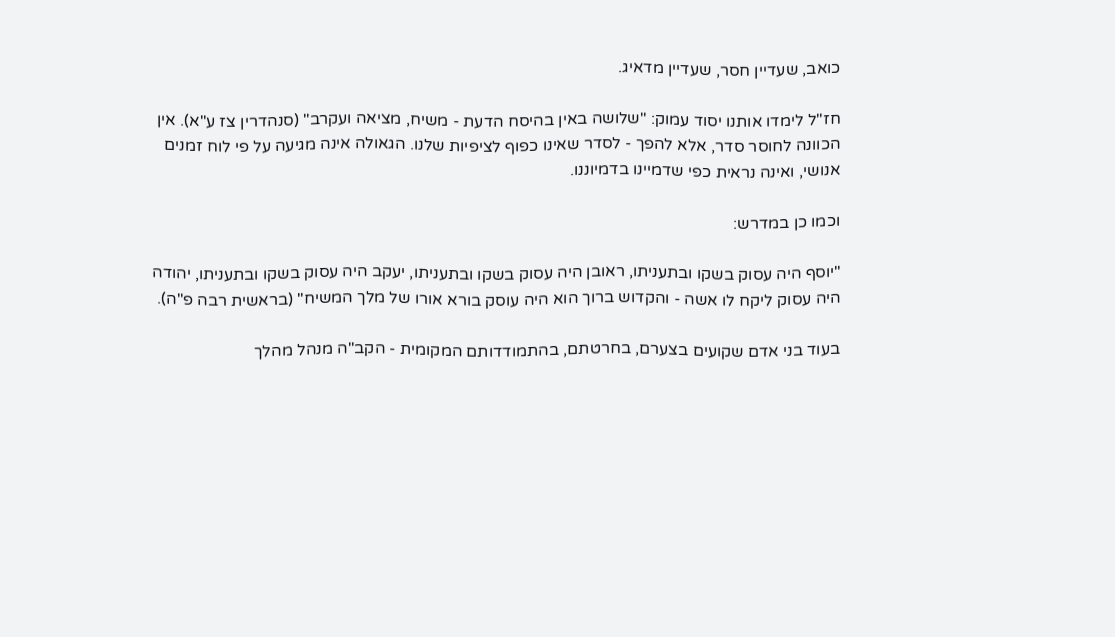כואב, שעדיין חסר, שעדיין מדאיג.

חז"ל לימדו אותנו יסוד עמוק: "שלושה באין בהיסח הדעת - משיח, מציאה ועקרב" (סנהדרין צז ע"א). אין הכוונה לחוסר סדר, אלא להפך - לסדר שאינו כפוף לציפיות שלנו. הגאולה אינה מגיעה על פי לוח זמנים אנושי, ואינה נראית כפי שדמיינו בדמיוננו.

וכמו כן במדרש:

"יוסף היה עסוק בשקו ובתעניתו, ראובן היה עסוק בשקו ובתעניתו, יעקב היה עסוק בשקו ובתעניתו, יהודה היה עסוק ליקח לו אשה - והקדוש ברוך הוא היה עוסק בורא אורו של מלך המשיח" (בראשית רבה פ"ה).

בעוד בני אדם שקועים בצערם, בחרטתם, בהתמודדותם המקומית - הקב"ה מנהל מהלך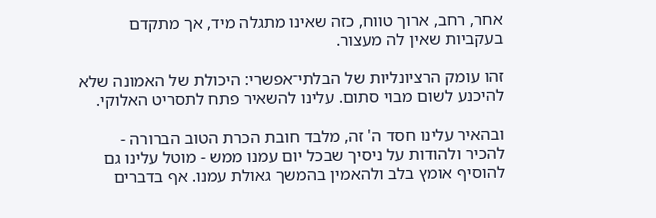אחר, רחב, ארוך טווח, כזה שאינו מתגלה מיד, אך מתקדם בעקביות שאין לה מעצור.

זהו עומק הרציונליות של הבלתי־אפשרי: היכולת של האמונה שלא להיכנע לשום מבוי סתום. עלינו להשאיר פתח לתסריט האלוקי.

ובהאיר עלינו חסד ה' זה, מלבד חובת הכרת הטוב הברורה - להכיר ולהודות על ניסיך שבכל יום עמנו ממש - מוטל עלינו גם להוסיף אומץ בלב ולהאמין בהמשך גאולת עמנו. אף בדברים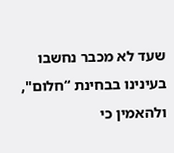שעד לא מכבר נחשבו בעינינו בבחינת “חלום", ולהאמין כי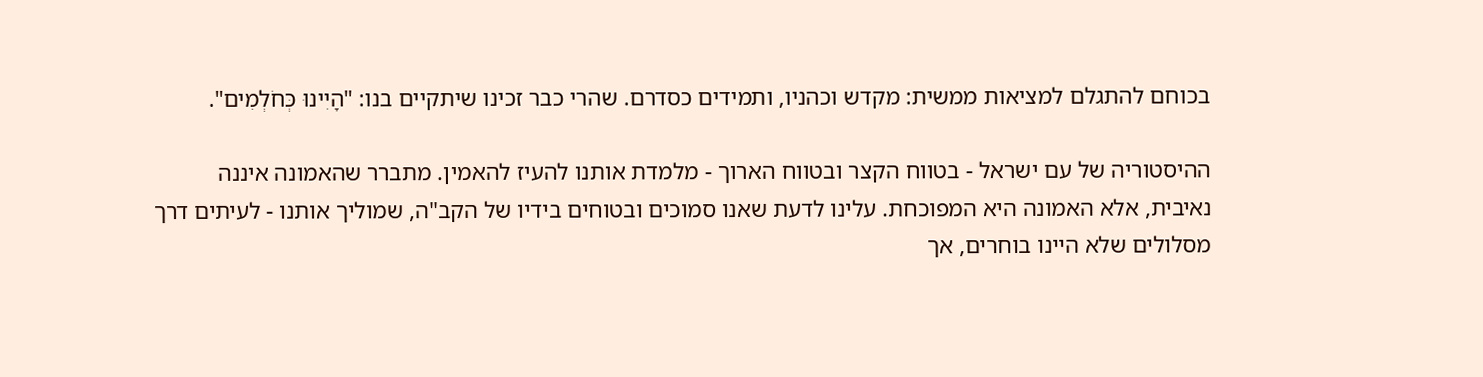בכוחם להתגלם למציאות ממשית: מקדש וכהניו, ותמידים כסדרם. שהרי כבר זכינו שיתקיים בנו: "הָיִינוּ כְּחֹלְמִים".

ההיסטוריה של עם ישראל - בטווח הקצר ובטווח הארוך - מלמדת אותנו להעיז להאמין. מתברר שהאמונה איננה נאיבית, אלא האמונה היא המפוכחת. עלינו לדעת שאנו סמוכים ובטוחים בידיו של הקב"ה, שמוליך אותנו - לעיתים דרך מסלולים שלא היינו בוחרים, אך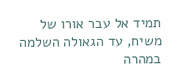תמיד אל עבר אורו של משיח, עד הגאולה השלמה במהרה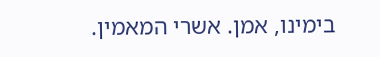בימינו, אמן. אשרי המאמין.